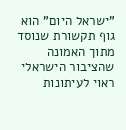"ישראל היום" הוא גוף תקשורת שנוסד מתוך האמונה שהציבור הישראלי ראוי לעיתונות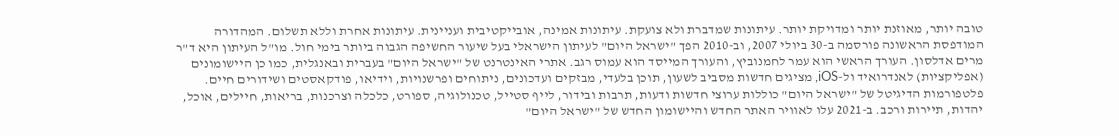טובה יותר, מאוזנת יותר ומדויקת יותר. עיתונות שמדברת ולא צועקת. עיתונות אמינה, אובייקטיבית ועניינית. עיתונות אחרת וללא תשלום. המהדורה המודפסת הראשונה פורסמה ב-30 ביולי 2007, וב-2010 הפך "ישראל היום" לעיתון הישראלי בעל שיעור החשיפה הגבוה ביותר בימי חול. מו"ל העיתון היא ד"ר מרים אדלסון. העורך הראשי הוא עמר לחמנוביץ, והעורך המייסד הוא עמוס רגב. אתרי האינטרנט של "ישראל היום" בעברית ובאנגלית, כמו כן היישומונים (אפליקציות) לאנדרואיד ול-iOS, מציגים חדשות מסביב לשעון, תוכן בלעדי, מבזקים ועדכונים, ניתוחים ופרשנויות, וידיאו, פודקאסטים ושידורים חיים. פלטפורמות הדיגיטל של "ישראל היום" כוללות ערוצי חדשות ודעות, תרבות ובידור, לייף סטייל, טכנולוגיה, ספורט, כלכלה וצרכנות, בריאות, חיילים, אוכל, יהדות, תיירות ורכב. ב-2021 עלו לאוויר האתר החדש והיישומון החדש של "ישראל היום"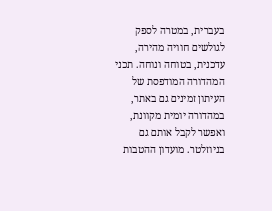בעברית, במטרה לספק לגולשים חוויה מהירה, עדכנית, בטוחה ונוחה. תכני המהדורה המודפסת של העיתון זמינים גם באתר, במהדורה יומית מקוונת, ואפשר לקבל אותם גם בניוזלטר. מועדון ההטבות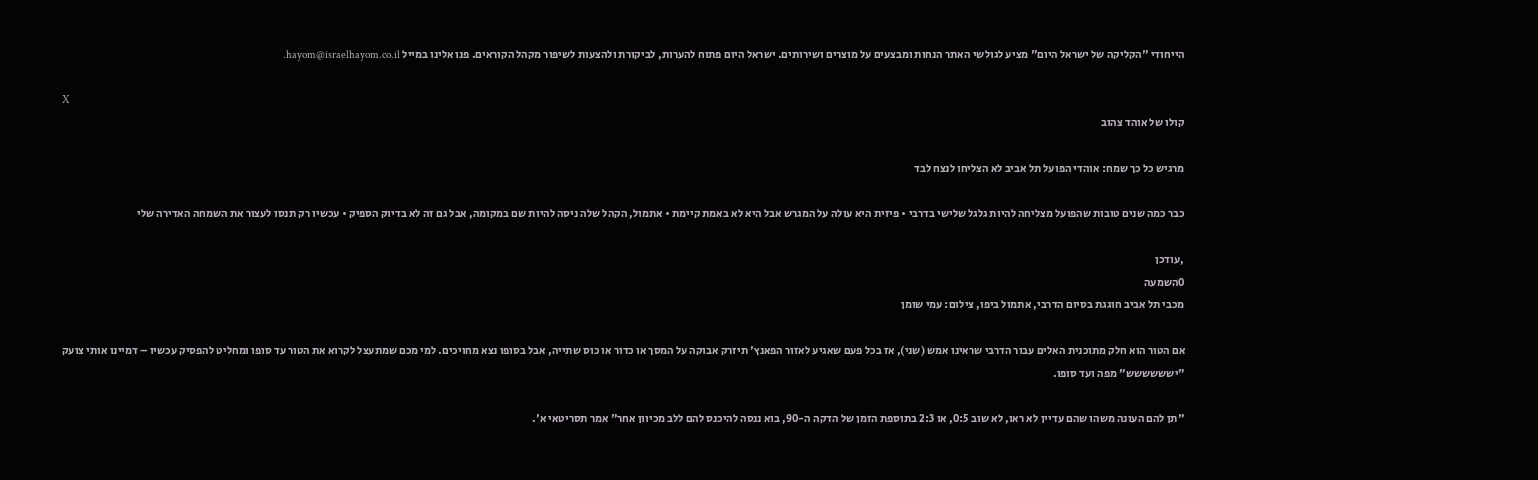הייחודי "הקליקה של ישראל היום" מציע לגולשי האתר הנחות ומבצעים על מוצרים ושירותים. ישראל היום פתוח להערות, לביקורת ולהצעות לשיפור מקהל הקוראים. פנו אלינו במייל hayom@israelhayom.co.il.

X
קולו של אוהד צהוב

מרגיש כל כך שמח: אוהדי הפועל תל אביב לא הצליחו לנצח לבד

כבר כמה שנים טובות שהפועל מצליחה להיות גלגל שלישי בדרבי • פיזית היא עולה על המגרש אבל היא לא באמת קיימת • אתמול, הקהל שלה ניסה להיות שם במקומה, אבל גם זה לא בדיוק הספיק • עכשיו רק תנסו לעצור את השמחה האדירה שלי

,עודכן
0השמעה
מכבי תל אביב חוגגת בסיום הדרבי, אתמול ביפו, צילום: עמי שומן

אם הטור הוא חלק מתוכנית האלים עבור הדרבי שראינו אמש (שני), אז בכל פעם שאגיע לאזור הפאנץ' תיזרק אבוקה על המסך או כדור או כוס שתייה, אבל בסופו נצא מחויכים. למי מכם שמתעצל לקרוא את הטור עד סופו ומחליט להפסיק עכשיו – דמיינו אותי צועק "ישששששש" מפה ועד סופו.

"תן להם העונה משהו שהם עדיין לא ראו, לא שוב 0:5, או 2:3 בתוספת הזמן של הדקה ה-90, בוא ננסה להיכנס להם ללב מכיוון אחר" אמר תסריטאי א'.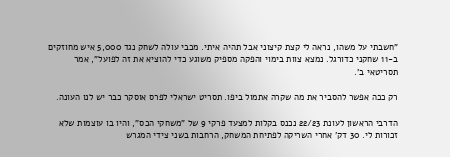"חשבתי על משהו, נראה לי קצת קיצוני אבל תהיה איתי. מכבי עולה לשחק נגד 5,000 איש מחוזקים ב-11 שחקני כדורגל. נמצא צוות בימוי והפקה מספיק משוגע כדי להוציא את זה לפועל", אמר תסריטאי ב'.

רק ככה אפשר להסביר את מה שקרה אתמול ביפו. תסריט ישראלי לפרס אוסקר כבר יש לנו העונה.

הדרבי הראשון לעונת 22/23 נכנס בקלות למצעד פרקי 9 של "משחקי הכס", והיו בו עוצמות שלא זכורות לי. 30 דק' אחרי השריקה לפתיחת המשחק, הרחבות בשני צידי המגרש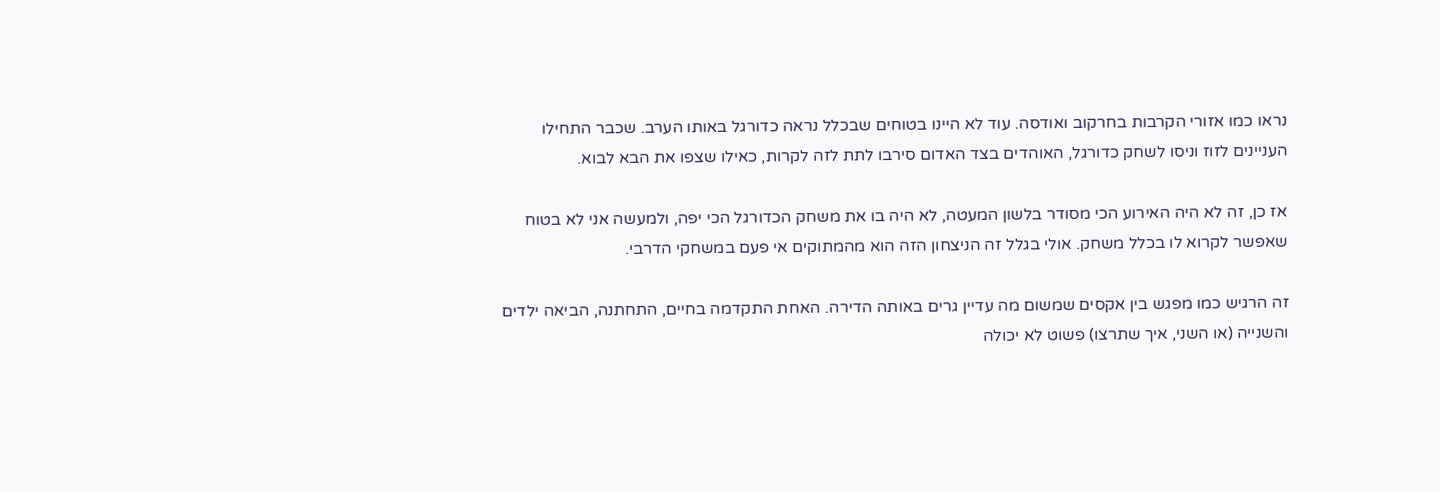נראו כמו אזורי הקרבות בחרקוב ואודסה. עוד לא היינו בטוחים שבכלל נראה כדורגל באותו הערב. שכבר התחילו העניינים לזוז וניסו לשחק כדורגל, האוהדים בצד האדום סירבו לתת לזה לקרות, כאילו שצפו את הבא לבוא.

אז כן, זה לא היה האירוע הכי מסודר בלשון המעטה, לא היה בו את משחק הכדורגל הכי יפה, ולמעשה אני לא בטוח שאפשר לקרוא לו בכלל משחק. אולי בגלל זה הניצחון הזה הוא מהמתוקים אי פעם במשחקי הדרבי.

זה הרגיש כמו מפגש בין אקסים שמשום מה עדיין גרים באותה הדירה. האחת התקדמה בחיים, התחתנה, הביאה ילדים והשנייה (או השני, איך שתרצו) פשוט לא יכולה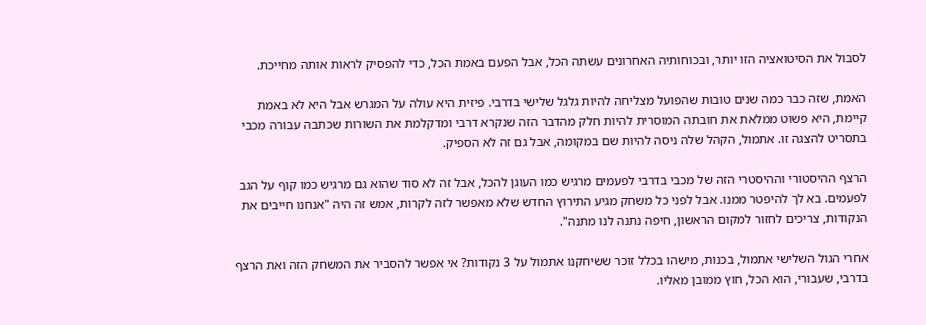לסבול את הסיטואציה הזו יותר, ובכוחותיה האחרונים עשתה הכל, אבל הפעם באמת הכל, כדי להפסיק לראות אותה מחייכת.

האמת, שזה כבר כמה שנים טובות שהפועל מצליחה להיות גלגל שלישי בדרבי. פיזית היא עולה על המגרש אבל היא לא באמת קיימת, היא פשוט ממלאת את חובתה המוסרית להיות חלק מהדבר הזה שנקרא דרבי ומדקלמת את השורות שכתבה עבורה מכבי בתסריט להצגה זו. אתמול, הקהל שלה ניסה להיות שם במקומה, אבל גם זה לא הספיק.

הרצף ההיסטורי וההיסטרי הזה של מכבי בדרבי לפעמים מרגיש כמו העוגן להכל, אבל זה לא סוד שהוא גם מרגיש כמו קוף על הגב לפעמים. בא לך להיפטר ממנו. אבל לפני כל משחק מגיע התירוץ החדש שלא מאפשר לזה לקרות, אמש זה היה "אנחנו חייבים את הנקודות, צריכים לחזור למקום הראשון, חיפה נתנה לנו מתנה".

אחרי הגול השלישי אתמול, בכנות, מישהו בכלל זוכר ששיחקנו אתמול על 3 נקודות? אי אפשר להסביר את המשחק הזה ואת הרצף בדרבי, שעבורי, הוא הכל, חוץ ממובן מאליו.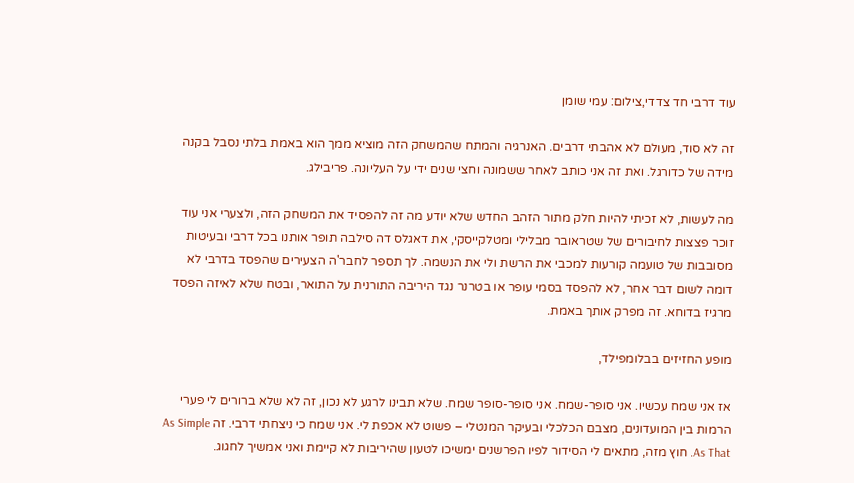עוד דרבי חד צדדי,צילום: עמי שומן

זה לא סוד, מעולם לא אהבתי דרבים. האנרגיה והמתח שהמשחק הזה מוציא ממך הוא באמת בלתי נסבל בקנה מידה של כדורגל. ואת זה אני כותב לאחר ששמונה וחצי שנים ידי על העליונה. פריבילג.

מה לעשות, לא זכיתי להיות חלק מתור הזהב החדש שלא יודע מה זה להפסיד את המשחק הזה, ולצערי אני עוד זוכר פצצות לחיבורים של שטראובר מבלילי ומטלקייסקי, את דאגלס דה סילבה תופר אותנו בכל דרבי ובעיטות מסובבות של טועמה קורעות למכבי את הרשת ולי את הנשמה. לך תספר לחבר'ה הצעירים שהפסד בדרבי לא דומה לשום דבר אחר, לא להפסד בסמי עופר או בטרנר נגד היריבה התורנית על התואר, ובטח שלא לאיזה הפסד מרגיז בדוחא. זה מפרק אותך באמת.

מופע החזיזים בבלומפילד,

אז אני שמח עכשיו. אני סופר-שמח. אני סופר-סופר שמח. שלא תבינו לרגע לא נכון, זה לא שלא ברורים לי פערי הרמות בין המועדונים, מצבם הכלכלי ובעיקר המנטלי – פשוט לא אכפת לי. אני שמח כי ניצחתי דרבי. זה As Simple As That. חוץ מזה, מתאים לי הסידור לפיו הפרשנים ימשיכו לטעון שהיריבות לא קיימת ואני אמשיך לחגוג.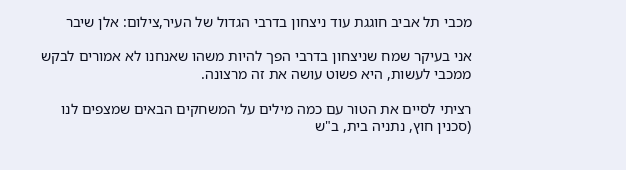מכבי תל אביב חוגגת עוד ניצחון בדרבי הגדול של העיר,צילום: אלן שיבר

אני בעיקר שמח שניצחון בדרבי הפך להיות משהו שאנחנו לא אמורים לבקש ממכבי לעשות, היא פשוט עושה את זה מרצונה.

רציתי לסיים את הטור עם כמה מילים על המשחקים הבאים שמצפים לנו (סכנין חוץ, נתניה בית, ב"ש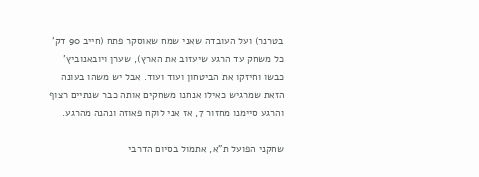בטרנר) ועל העובדה שאני שמח שאוסקר פתח (חייב 90 דק' כל משחק עד הרגע שיעזוב את הארץ), שערן ויובאנוביץ' כבשו וחיזקו את הביטחון ועוד ועוד. אבל יש משהו בעונה הזאת שמרגיש כאילו אנחנו משחקים אותה כבר שנתיים רצוף והרגע סיימנו מחזור 7, אז אני לוקח פאוזה ונהנה מהרגע.

שחקני הפועל ת"א, אתמול בסיום הדרבי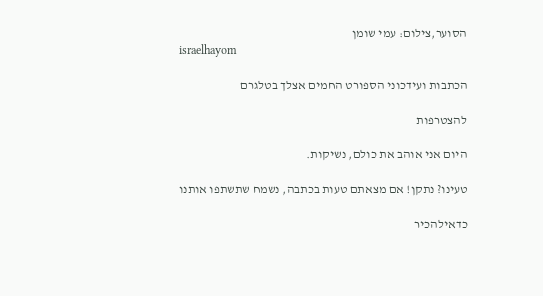הסוער,צילום: עמי שומן
israelhayom

הכתבות ועידכוני הספורט החמים אצלך בטלגרם

להצטרפות

היום אני אוהב את כולם, נשיקות.

טעינו? נתקן! אם מצאתם טעות בכתבה, נשמח שתשתפו אותנו

כדאילהכיר